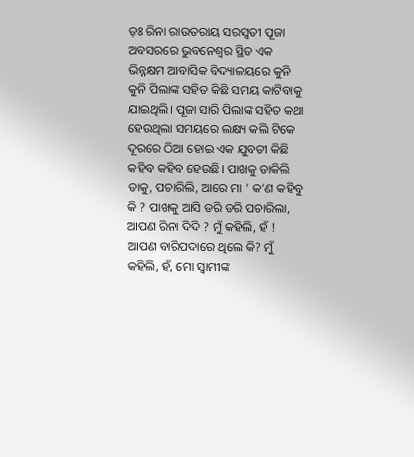ଡ଼ଃ ରିନା ରାଉତରାୟ ସରସ୍ବତୀ ପୂଜା ଅବସରରେ ଭୁବନେଶ୍ବର ସ୍ଥିତ ଏକ ଭିନ୍ନକ୍ଷମ ଆବାସିକ ବିଦ୍ୟାଳୟରେ କୁନି କୁନି ପିଲାଙ୍କ ସହିତ କିଛି ସମୟ କାଟିବାକୁ ଯାଇଥିଲି। ପୂଜା ସାରି ପିଲାଙ୍କ ସହିତ କଥା ହେଉଥିଲା ସମୟରେ ଲକ୍ଷ୍ୟ କଲି ଟିକେ ଦୂରରେ ଠିଆ ହୋଇ ଏକ ଯୁବତୀ କିଛି କହିବ କହିବ ହେଉଛି। ପାଖକୁ ଡାକିଲି ତାକୁ, ପଚାରିଲି, ଆରେ ମା ’ କ’ଣ କହିବୁ କି ? ପାଖକୁ ଆସି ଡରି ଡରି ପଚାରିଲା, ଆପଣ ରିନା ଦିଦି ? ମୁଁ କହିଲି, ହଁ ! ଆପଣ ବାରିପଦାରେ ଥିଲେ କି? ମୁଁ କହିଲି, ହଁ, ମୋ ସ୍ବାମୀଙ୍କ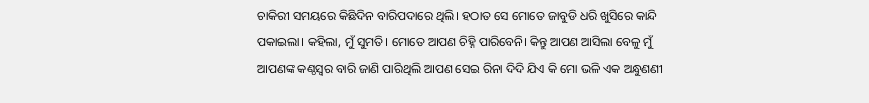ଚାକିରୀ ସମୟରେ କିଛିଦିନ ବାରିପଦାରେ ଥିଲି। ହଠାତ ସେ ମୋତେ ଜାବୁଡି ଧରି ଖୁସିରେ କାନ୍ଦି ପକାଇଲା। କହିଲା, ମୁଁ ସୁମତି। ମୋତେ ଆପଣ ଚିହ୍ନି ପାରିବେନି। କିନ୍ତୁ ଆପଣ ଆସିଲା ବେଳୁ ମୁଁ ଆପଣଙ୍କ କଣ୍ଠସ୍ବର ବାରି ଜାଣି ପାରିଥିଲି ଆପଣ ସେଇ ରିନା ଦିଦି ଯିଏ କି ମୋ ଭଳି ଏକ ଅନ୍ଧୁଣଣୀ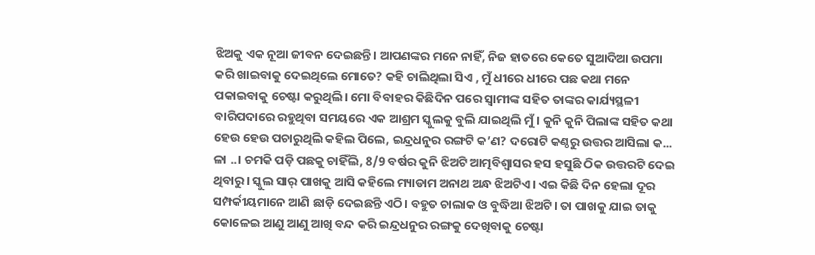ଝିଅକୁ ଏକ ନୂଆ ଜୀବନ ଦେଇଛନ୍ତି। ଆପଣଙ୍କର ମନେ ନାହିଁ, ନିଜ ହାତରେ କେତେ ସୁଆଦିଆ ଉପମା କରି ଖାଇବାକୁ ଦେଇଥିଲେ ମୋତେ? କହି ଚାଲିଥିଲା ସିଏ , ମୁଁ ଧୀରେ ଧୀରେ ପଛ କଥା ମନେ ପକାଇବାକୁ ଚେଷ୍ଟା କରୁଥିଲି। ମୋ ବିବାହର କିଛିଦିନ ପରେ ସ୍ବାମୀଙ୍କ ସହିତ ତାଙ୍କର କାର୍ଯ୍ୟସ୍ଥଳୀ ବାରିପଦାରେ ରହୁଥିବା ସମୟରେ ଏକ ଆଶ୍ରମ ସ୍କୁଲକୁ ବୁଲି ଯାଇଥିଲି ମୁଁ। କୁନି କୁନି ପିଲାଙ୍କ ସହିତ କଥା ହେଉ ହେଉ ପଚାରୁଥିଲି କହିଲ ପିଲେ, ଇନ୍ଦ୍ରଧନୁର ରଙ୍ଗଟି କ’ଣ? ଦରୋଟି କଣ୍ଠରୁ ଉତ୍ତର ଆସିଲା କ... ଳା ..। ଚମକି ପଡ଼ି ପଛକୁ ଚାହିଁଲି, 8/9 ବର୍ଷର କୁନି ଝିଅଟି ଆତ୍ମବିଶ୍ବାସର ହସ ହସୁଛି ଠିକ ଉତ୍ତରଟି ଦେଇ ଥିବାରୁ। ସ୍କୁଲ ସାର୍ ପାଖକୁ ଆସି କହିଲେ ମ୍ୟାଡାମ ଅନାଥ ଅନ୍ଧ ଝିଅଟିଏ। ଏଇ କିଛି ଦିନ ହେଲା ଦୂର ସମ୍ପର୍କୀୟମାନେ ଆଣି ଛାଡ଼ି ଦେଇଛନ୍ତି ଏଠି। ବହୁତ ଚାଲାକ ଓ ବୁଦ୍ଧିଆ ଝିଅଟି। ତା ପାଖକୁ ଯାଇ ତାକୁ କୋଳେଇ ଆଣୁ ଆଣୁ ଆଖି ବନ୍ଦ କରି ଇନ୍ଦ୍ରଧନୁର ରଙ୍ଗକୁ ଦେଖିବାକୁ ଚେଷ୍ଟା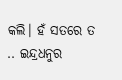କଲି। ହଁ ସତରେ ତ .. ଇନ୍ଦ୍ରଧନୁର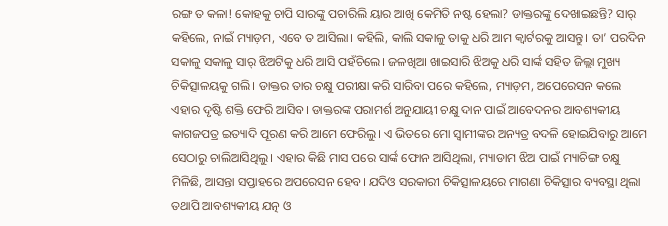ରଙ୍ଗ ତ କଳା! କୋହକୁ ଚାପି ସାରଙ୍କୁ ପଚାରିଲି ୟାର ଆଖି କେମିତି ନଷ୍ଟ ହେଲା? ଡାକ୍ତରଙ୍କୁ ଦେଖାଇଛନ୍ତି? ସାର୍ କହିଲେ, ନାଇଁ ମ୍ୟାଡ଼ମ, ଏବେ ତ ଆସିଲା। କହିଲି, କାଲି ସକାଳୁ ତାକୁ ଧରି ଆମ କ୍ବାର୍ଟରକୁ ଆସନ୍ତୁ। ତା’ ପରଦିନ ସକାଳୁ ସକାଳୁ ସାର୍ ଝିଅଟିକୁ ଧରି ଆସି ପହଁଚିଲେ। ଜଳଖିଆ ଖାଇସାରି ଝିଅକୁ ଧରି ସାର୍ଙ୍କ ସହିତ ଜିଲ୍ଲା ମୁଖ୍ୟ ଚିକିତ୍ସାଳୟକୁ ଗଲି। ଡାକ୍ତର ତାର ଚକ୍ଷୁ ପରୀକ୍ଷା କରି ସାରିବା ପରେ କହିଲେ, ମ୍ୟାଡ଼ମ, ଅପେରେସନ କଲେ ଏହାର ଦୃଷ୍ଟି ଶକ୍ତି ଫେରି ଆସିବ। ଡାକ୍ତରଙ୍କ ପରାମର୍ଶ ଅନୁଯାୟୀ ଚକ୍ଷୁ ଦାନ ପାଇଁ ଆବେଦନର ଆବଶ୍ୟକୀୟ କାଗଜପତ୍ର ଇତ୍ୟାଦି ପୂରଣ କରି ଆମେ ଫେରିଲୁ। ଏ ଭିତରେ ମୋ ସ୍ବାମୀଙ୍କର ଅନ୍ୟତ୍ର ବଦଳି ହୋଇଯିବାରୁ ଆମେ ସେଠାରୁ ଚାଲିଆସିଥିଲୁ। ଏହାର କିଛି ମାସ ପରେ ସାର୍ଙ୍କ ଫୋନ ଆସିଥିଲା, ମ୍ୟାଡାମ ଝିଅ ପାଇଁ ମ୍ୟାଚିଙ୍ଗ ଚକ୍ଷୁ ମିଳିଛି, ଆସନ୍ତା ସପ୍ତାହରେ ଅପରେସନ ହେବ। ଯଦିଓ ସରକାରୀ ଚିକିତ୍ସାଳୟରେ ମାଗଣା ଚିକିତ୍ସାର ବ୍ୟବସ୍ଥା ଥିଲା ତଥାପି ଆବଶ୍ୟକୀୟ ଯତ୍ନ ଓ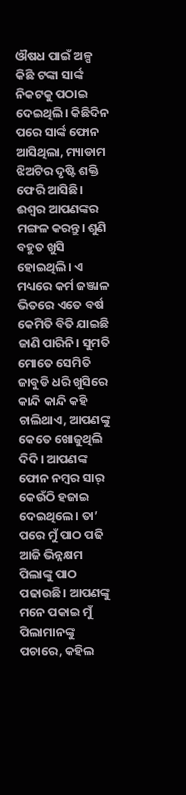ଔଷଧ ପାଇଁ ଅଳ୍ପ କିଛି ଟଙ୍କା ସାର୍ଙ୍କ ନିକଟକୁ ପଠାଇ ଦେଇଥିଲି। କିଛିଦିନ ପରେ ସାର୍ଙ୍କ ଫୋନ ଆସିଥିଲା, ମ୍ୟାଡାମ ଝିଅଟିର ଦୃଷ୍ଟି ଶକ୍ତି ଫେରି ଆସିଛି। ଈଶ୍ବର ଆପଣଙ୍କର ମଙ୍ଗଳ କରନ୍ତୁ। ଶୁଣି ବହୁତ ଖୁସି ହୋଇଥିଲି। ଏ ମଧ୍ୟରେ କର୍ମ ଜଞ୍ଜାଳ ଭିତରେ ଏତେ ବର୍ଷ କେମିତି ବିତି ଯାଇଛି ଜାଣି ପାରିନି। ସୁମତି ମୋତେ ସେମିତି ଜାବୁଡି ଧରି ଖୁସିରେ କାନ୍ଦି କାନ୍ଦି କହି ଚାଲିଥାଏ, ଆପଣଙ୍କୁ କେତେ ଖୋଜୁଥିଲି ଦିଦି। ଆପଣଙ୍କ ଫୋନ ନମ୍ବର ସାର୍ କେଉଁଠି ହଜାଇ ଦେଇଥିଲେ। ତା’ ପରେ ମୁଁ ପାଠ ପଢି ଆଜି ଭିନ୍ନକ୍ଷମ ପିଲାଙ୍କୁ ପାଠ ପଢାଉଛି। ଆପଣଙ୍କୁ ମନେ ପକାଇ ମୁଁ ପିଲାମାନଙ୍କୁ ପଚାରେ, କହିଲ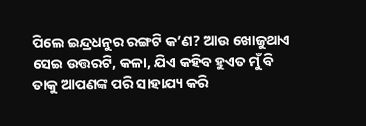ପିଲେ ଇନ୍ଦ୍ରଧନୁର ରଙ୍ଗଟି କ’ଣ? ଆଉ ଖୋଜୁଥାଏ ସେଇ ଉତ୍ତରଟି, କଳା, ଯିଏ କହିବ ହୁଏତ ମୁଁ ବି ତାକୁ ଆପଣଙ୍କ ପରି ସାହାଯ୍ୟ କରି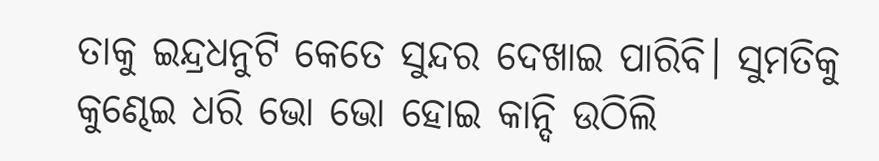ତାକୁ ଇନ୍ଦ୍ରଧନୁଟି କେତେ ସୁନ୍ଦର ଦେଖାଇ ପାରିବି। ସୁମତିକୁ କୁଣ୍ଢେଇ ଧରି ଭୋ ଭୋ ହୋଇ କାନ୍ଦି ଉଠିଲି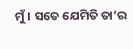ମୁଁ। ସତେ ଯେମିତି ତା’ର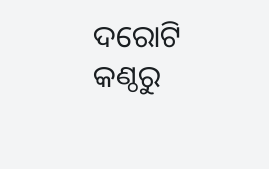ଦରୋଟି କଣ୍ଠରୁ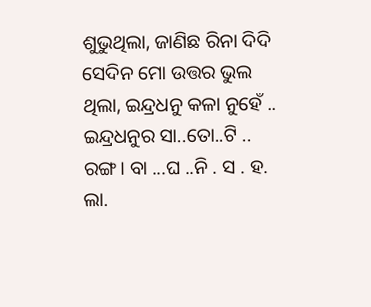ଶୁଭୁଥିଲା, ଜାଣିଛ ରିନା ଦିଦି ସେଦିନ ମୋ ଉତ୍ତର ଭୁଲ ଥିଲା, ଇନ୍ଦ୍ରଧନୁ କଳା ନୁହେଁ .. ଇନ୍ଦ୍ରଧନୁର ସା..ତୋ..ଟି .. ରଙ୍ଗ। ବା ...ଘ ..ନି . ସ . ହ. ଲା.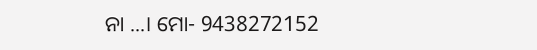ନା ...। ମୋ- 9438272152